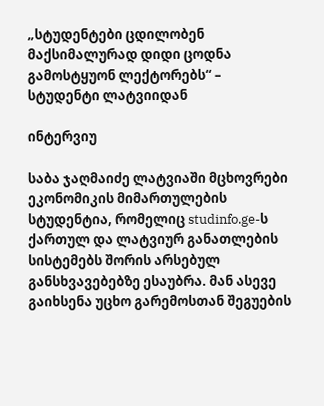„სტუდენტები ცდილობენ მაქსიმალურად დიდი ცოდნა გამოსტყუონ ლექტორებს“ – სტუდენტი ლატვიიდან

ინტერვიუ

საბა ჯაღმაიძე ლატვიაში მცხოვრები ეკონომიკის მიმართულების სტუდენტია, რომელიც studinfo.ge-ს ქართულ და ლატვიურ განათლების სისტემებს შორის არსებულ განსხვავებებზე ესაუბრა. მან ასევე გაიხსენა უცხო გარემოსთან შეგუების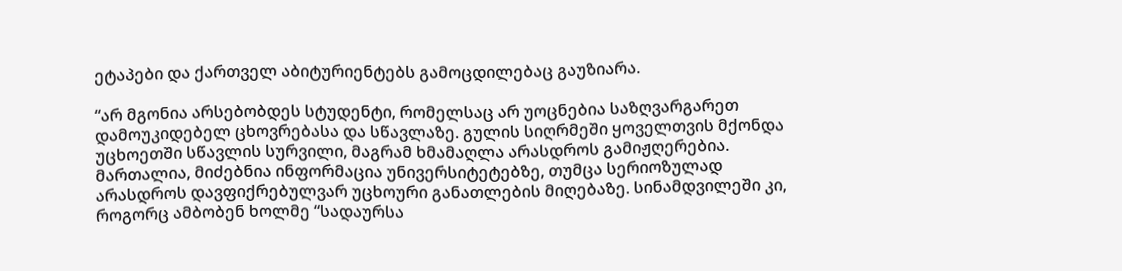ეტაპები და ქართველ აბიტურიენტებს გამოცდილებაც გაუზიარა.

“არ მგონია არსებობდეს სტუდენტი, რომელსაც არ უოცნებია საზღვარგარეთ დამოუკიდებელ ცხოვრებასა და სწავლაზე. გულის სიღრმეში ყოველთვის მქონდა უცხოეთში სწავლის სურვილი, მაგრამ ხმამაღლა არასდროს გამიჟღერებია. მართალია, მიძებნია ინფორმაცია უნივერსიტეტებზე, თუმცა სერიოზულად არასდროს დავფიქრებულვარ უცხოური განათლების მიღებაზე. სინამდვილეში კი, როგორც ამბობენ ხოლმე “სადაურსა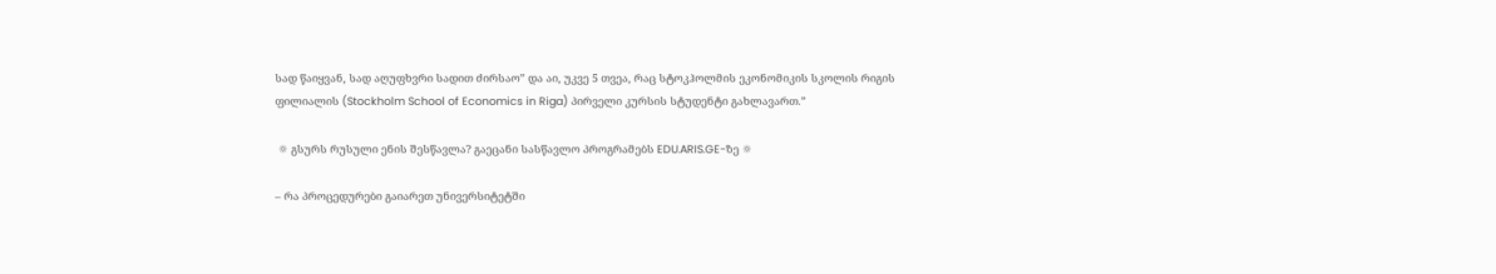სად წაიყვან, სად აღუფხვრი სადით ძირსაო” და აი, უკვე 5 თვეა, რაც სტოკჰოლმის ეკონომიკის სკოლის რიგის ფილიალის (Stockholm School of Economics in Riga) პირველი კურსის სტუდენტი გახლავართ.”

 ☼ გსურს რუსული ენის შესწავლა? გაეცანი სასწავლო პროგრამებს EDU.ARIS.GE-ზე ☼

– რა პროცედურები გაიარეთ უნივერსიტეტში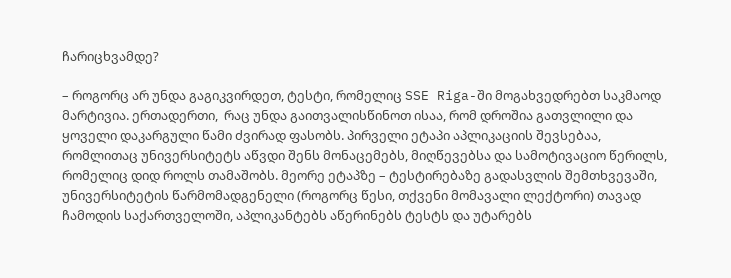ჩარიცხვამდე?

– როგორც არ უნდა გაგიკვირდეთ, ტესტი, რომელიც SSE Riga-ში მოგახვედრებთ საკმაოდ მარტივია. ერთადერთი,  რაც უნდა გაითვალისწინოთ ისაა, რომ დროშია გათვლილი და ყოველი დაკარგული წამი ძვირად ფასობს. პირველი ეტაპი აპლიკაციის შევსებაა, რომლითაც უნივერსიტეტს აწვდი შენს მონაცემებს, მიღწევებსა და სამოტივაციო წერილს, რომელიც დიდ როლს თამაშობს. მეორე ეტაპზე – ტესტირებაზე გადასვლის შემთხვევაში,  უნივერსიტეტის წარმომადგენელი (როგორც წესი, თქვენი მომავალი ლექტორი) თავად ჩამოდის საქართველოში, აპლიკანტებს აწერინებს ტესტს და უტარებს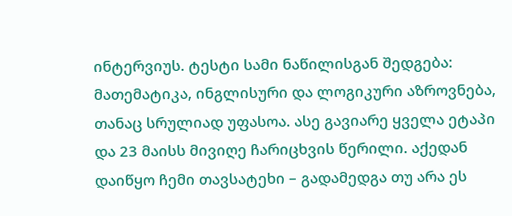ინტერვიუს. ტესტი სამი ნაწილისგან შედგება: მათემატიკა, ინგლისური და ლოგიკური აზროვნება, თანაც სრულიად უფასოა. ასე გავიარე ყველა ეტაპი და 23 მაისს მივიღე ჩარიცხვის წერილი. აქედან დაიწყო ჩემი თავსატეხი – გადამედგა თუ არა ეს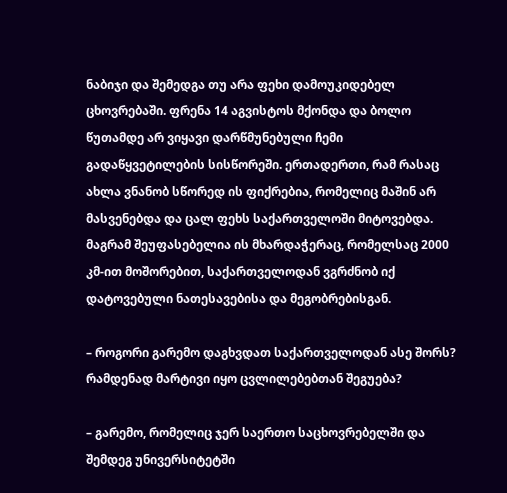ნაბიჯი და შემედგა თუ არა ფეხი დამოუკიდებელ ცხოვრებაში. ფრენა 14 აგვისტოს მქონდა და ბოლო წუთამდე არ ვიყავი დარწმუნებული ჩემი გადაწყვეტილების სისწორეში. ერთადერთი, რამ რასაც ახლა ვნანობ სწორედ ის ფიქრებია, რომელიც მაშინ არ მასვენებდა და ცალ ფეხს საქართველოში მიტოვებდა. მაგრამ შეუფასებელია ის მხარდაჭერაც, რომელსაც 2000 კმ-ით მოშორებით, საქართველოდან ვგრძნობ იქ დატოვებული ნათესავებისა და მეგობრებისგან.

– როგორი გარემო დაგხვდათ საქართველოდან ასე შორს? რამდენად მარტივი იყო ცვლილებებთან შეგუება?

– გარემო, რომელიც ჯერ საერთო საცხოვრებელში და შემდეგ უნივერსიტეტში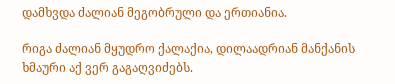დამხვდა ძალიან მეგობრული და ერთიანია.

რიგა ძალიან მყუდრო ქალაქია, დილაადრიან მანქანის ხმაური აქ ვერ გაგაღვიძებს.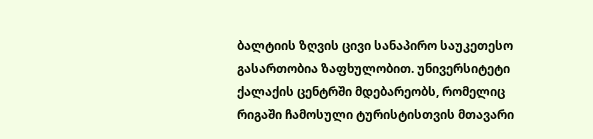ბალტიის ზღვის ცივი სანაპირო საუკეთესო გასართობია ზაფხულობით. უნივერსიტეტი ქალაქის ცენტრში მდებარეობს, რომელიც რიგაში ჩამოსული ტურისტისთვის მთავარი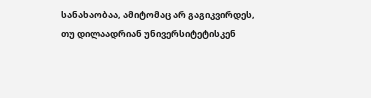სანახაობაა, ამიტომაც არ გაგიკვირდეს, თუ დილაადრიან უნივერსიტეტისკენ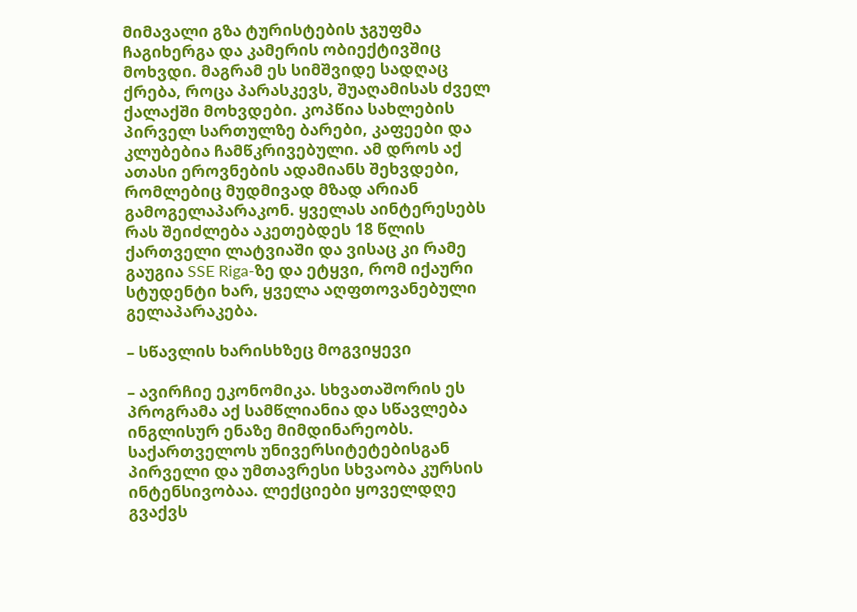მიმავალი გზა ტურისტების ჯგუფმა ჩაგიხერგა და კამერის ობიექტივშიც მოხვდი. მაგრამ ეს სიმშვიდე სადღაც ქრება, როცა პარასკევს, შუაღამისას ძველ ქალაქში მოხვდები. კოპწია სახლების პირველ სართულზე ბარები, კაფეები და კლუბებია ჩამწკრივებული. ამ დროს აქ ათასი ეროვნების ადამიანს შეხვდები, რომლებიც მუდმივად მზად არიან გამოგელაპარაკონ. ყველას აინტერესებს რას შეიძლება აკეთებდეს 18 წლის ქართველი ლატვიაში და ვისაც კი რამე გაუგია SSE Riga-ზე და ეტყვი, რომ იქაური სტუდენტი ხარ, ყველა აღფთოვანებული გელაპარაკება.

– სწავლის ხარისხზეც მოგვიყევი

– ავირჩიე ეკონომიკა. სხვათაშორის ეს პროგრამა აქ სამწლიანია და სწავლება ინგლისურ ენაზე მიმდინარეობს. საქართველოს უნივერსიტეტებისგან პირველი და უმთავრესი სხვაობა კურსის ინტენსივობაა. ლექციები ყოველდღე გვაქვს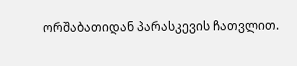ორშაბათიდან პარასკევის ჩათვლით.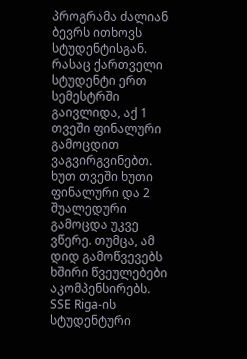პროგრამა ძალიან ბევრს ითხოვს სტუდენტისგან. რასაც ქართველი სტუდენტი ერთ სემესტრში გაივლიდა, აქ 1 თვეში ფინალური გამოცდით ვაგვირგვინებთ. ხუთ თვეში ხუთი ფინალური და 2 შუალედური გამოცდა უკვე ვწერე. თუმცა, ამ დიდ გამოწვევებს ხშირი წვეულებები აკომპენსირებს. SSE Riga-ის სტუდენტური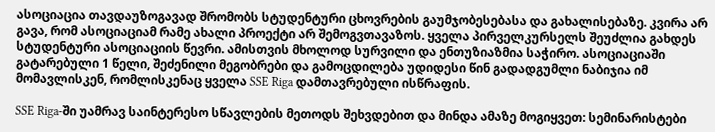ასოციაცია თავდაუზოგავად შრომობს სტუდენტური ცხოვრების გაუმჯობესებასა და გახალისებაზე. კვირა არ გავა, რომ ასოციაციამ რამე ახალი პროექტი არ შემოგვთავაზოს. ყველა პირველკურსელს შეუძლია გახდეს სტუდენტური ასოციაციის წევრი. ამისთვის მხოლოდ სურვილი და ენთუზიაზმია საჭირო. ასოციაციაში გატარებული 1 წელი, შეძენილი მეგობრები და გამოცდილება უდიდესი წინ გადადგუმლი ნაბიჯია იმ მომავლისკენ, რომლისკენაც ყველა SSE Riga დამთავრებული ისწრაფის.

SSE Riga-ში უამრავ საინტერესო სწავლების მეთოდს შეხვდებით და მინდა ამაზე მოგიყვეთ: სემინარისტები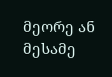მეორე ან მესამე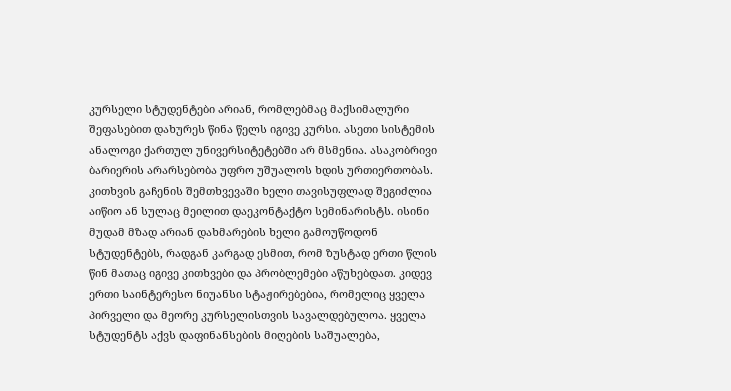კურსელი სტუდენტები არიან, რომლებმაც მაქსიმალური შეფასებით დახურეს წინა წელს იგივე კურსი. ასეთი სისტემის ანალოგი ქართულ უნივერსიტეტებში არ მსმენია. ასაკობრივი ბარიერის არარსებობა უფრო უშუალოს ხდის ურთიერთობას. კითხვის გაჩენის შემთხვევაში ხელი თავისუფლად შეგიძლია აიწიო ან სულაც მეილით დაეკონტაქტო სემინარისტს. ისინი მუდამ მზად არიან დახმარების ხელი გამოუწოდონ სტუდენტებს, რადგან კარგად ესმით, რომ ზუსტად ერთი წლის წინ მათაც იგივე კითხვები და პრობლემები აწუხებდათ. კიდევ ერთი საინტერესო ნიუანსი სტაჟირებებია, რომელიც ყველა პირველი და მეორე კურსელისთვის სავალდებულოა. ყველა სტუდენტს აქვს დაფინანსების მიღების საშუალება,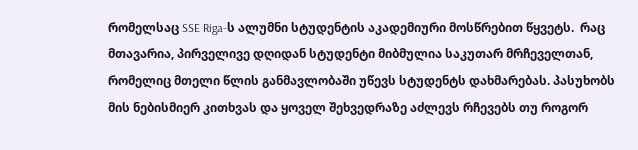რომელსაც SSE Riga-ს ალუმნი სტუდენტის აკადემიური მოსწრებით წყვეტს.  რაც მთავარია, პირველივე დღიდან სტუდენტი მიბმულია საკუთარ მრჩეველთან, რომელიც მთელი წლის განმავლობაში უწევს სტუდენტს დახმარებას. პასუხობს მის ნებისმიერ კითხვას და ყოველ შეხვედრაზე აძლევს რჩევებს თუ როგორ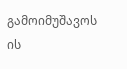გამოიმუშავოს ის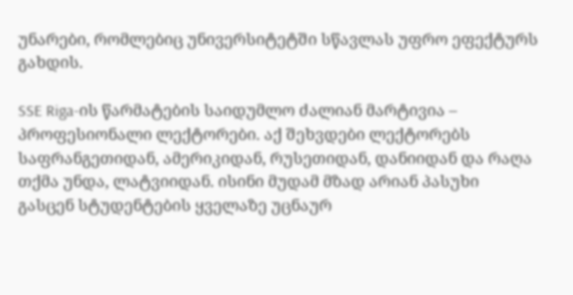უნარები, რომლებიც უნივერსიტეტში სწავლას უფრო ეფექტურს გახდის.

SSE Riga-ის წარმატების საიდუმლო ძალიან მარტივია – პროფესიონალი ლექტორები. აქ შეხვდები ლექტორებს საფრანგეთიდან, ამერიკიდან, რუსეთიდან, დანიიდან და რაღა თქმა უნდა, ლატვიიდან. ისინი მუდამ მზად არიან პასუხი გასცენ სტუდენტების ყველაზე უცნაურ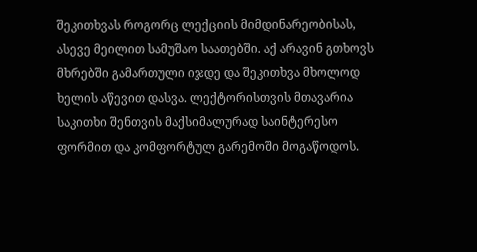შეკითხვას როგორც ლექციის მიმდინარეობისას, ასევე მეილით სამუშაო საათებში. აქ არავინ გთხოვს მხრებში გამართული იჯდე და შეკითხვა მხოლოდ ხელის აწევით დასვა. ლექტორისთვის მთავარია საკითხი შენთვის მაქსიმალურად საინტერესო ფორმით და კომფორტულ გარემოში მოგაწოდოს.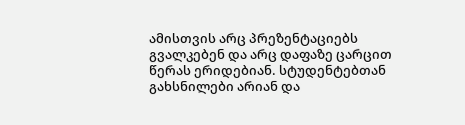ამისთვის არც პრეზენტაციებს გვალკებენ და არც დაფაზე ცარცით წერას ერიდებიან. სტუდენტებთან გახსნილები არიან და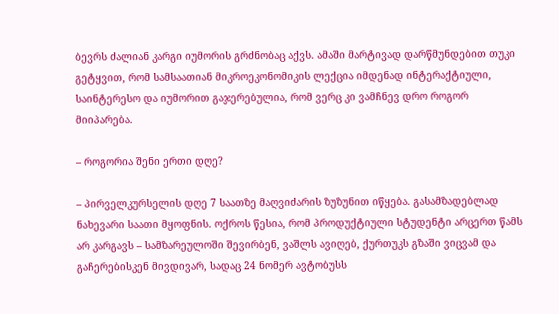ბევრს ძალიან კარგი იუმორის გრძნობაც აქვს. ამაში მარტივად დარწმუნდებით თუკი გეტყვით, რომ სამსაათიან მიკროეკონომიკის ლექცია იმდენად ინტერაქტიული, საინტერესო და იუმორით გაჯერებულია, რომ ვერც კი ვამჩნევ დრო როგორ მიიპარება.

– როგორია შენი ერთი დღე?

– პირველკურსელის დღე 7 საათზე მაღვიძარის ზუზუნით იწყება. გასამზადებლად ნახევარი საათი მყოფნის. ოქროს წესია, რომ პროდუქტიული სტუდენტი არცერთ წამს არ კარგავს – სამზარეულოში შევირბენ, ვაშლს ავიღებ, ქურთუკს გზაში ვიცვამ და გაჩერებისკენ მივდივარ, სადაც 24 ნომერ ავტობუსს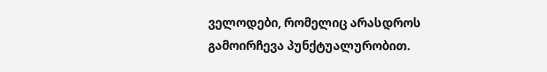ველოდები, რომელიც არასდროს გამოირჩევა პუნქტუალურობით.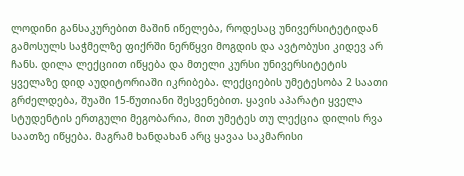ლოდინი განსაკურებით მაშინ იწელება, როდესაც უნივერსიტეტიდან გამოსულს საჭმელზე ფიქრში ნერწყვი მოგდის და ავტობუსი კიდევ არ ჩანს. დილა ლექციით იწყება და მთელი კურსი უნივერსიტეტის ყველაზე დიდ აუდიტორიაში იკრიბება. ლექციების უმეტესობა 2 საათი გრძელდება, შუაში 15-წუთიანი შესვენებით. ყავის აპარატი ყველა სტუდენტის ერთგული მეგობარია, მით უმეტეს თუ ლექცია დილის რვა საათზე იწყება. მაგრამ ხანდახან არც ყავაა საკმარისი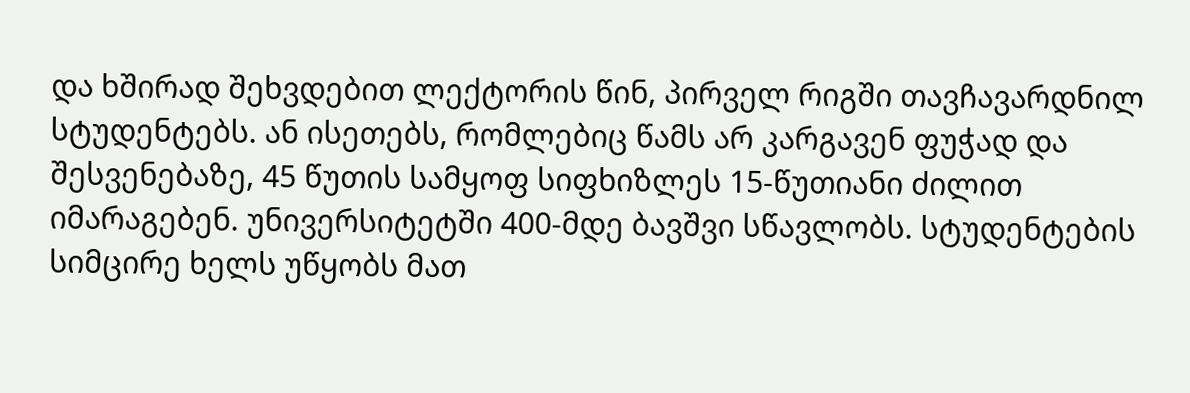და ხშირად შეხვდებით ლექტორის წინ, პირველ რიგში თავჩავარდნილ სტუდენტებს. ან ისეთებს, რომლებიც წამს არ კარგავენ ფუჭად და შესვენებაზე, 45 წუთის სამყოფ სიფხიზლეს 15-წუთიანი ძილით იმარაგებენ. უნივერსიტეტში 400-მდე ბავშვი სწავლობს. სტუდენტების სიმცირე ხელს უწყობს მათ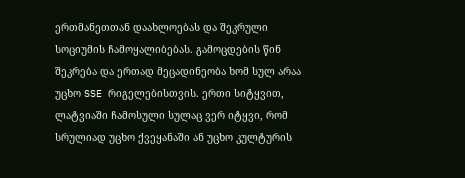ერთმანეთთან დაახლოებას და შეკრული სოციუმის ჩამოყალიბებას. გამოცდების წინ შეკრება და ერთად მეცადინეობა ხომ სულ არაა უცხო SSE რიგელებისთვის. ერთი სიტყვით, ლატვიაში ჩამოსული სულაც ვერ იტყვი, რომ სრულიად უცხო ქვეყანაში ან უცხო კულტურის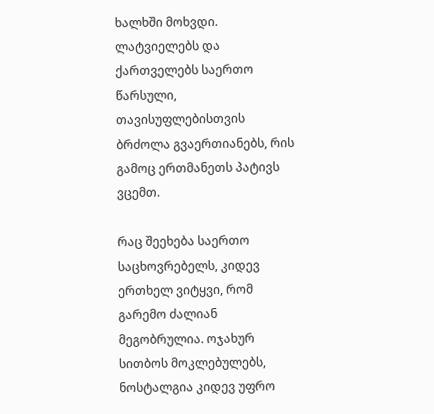ხალხში მოხვდი. ლატვიელებს და ქართველებს საერთო წარსული, თავისუფლებისთვის ბრძოლა გვაერთიანებს, რის გამოც ერთმანეთს პატივს ვცემთ.

რაც შეეხება საერთო საცხოვრებელს, კიდევ ერთხელ ვიტყვი, რომ გარემო ძალიან მეგობრულია. ოჯახურ სითბოს მოკლებულებს, ნოსტალგია კიდევ უფრო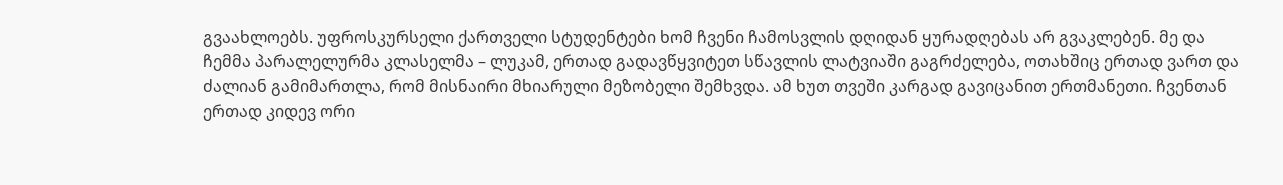გვაახლოებს. უფროსკურსელი ქართველი სტუდენტები ხომ ჩვენი ჩამოსვლის დღიდან ყურადღებას არ გვაკლებენ. მე და ჩემმა პარალელურმა კლასელმა – ლუკამ, ერთად გადავწყვიტეთ სწავლის ლატვიაში გაგრძელება, ოთახშიც ერთად ვართ და ძალიან გამიმართლა, რომ მისნაირი მხიარული მეზობელი შემხვდა. ამ ხუთ თვეში კარგად გავიცანით ერთმანეთი. ჩვენთან ერთად კიდევ ორი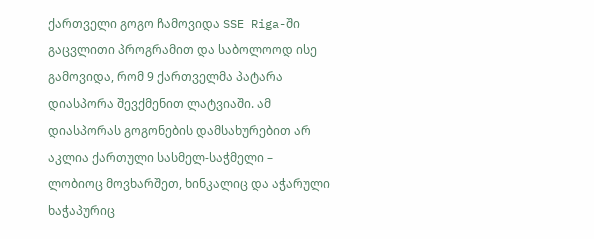ქართველი გოგო ჩამოვიდა SSE Riga-ში გაცვლითი პროგრამით და საბოლოოდ ისე გამოვიდა, რომ 9 ქართველმა პატარა დიასპორა შევქმენით ლატვიაში. ამ დიასპორას გოგონების დამსახურებით არ აკლია ქართული სასმელ-საჭმელი – ლობიოც მოვხარშეთ, ხინკალიც და აჭარული ხაჭაპურიც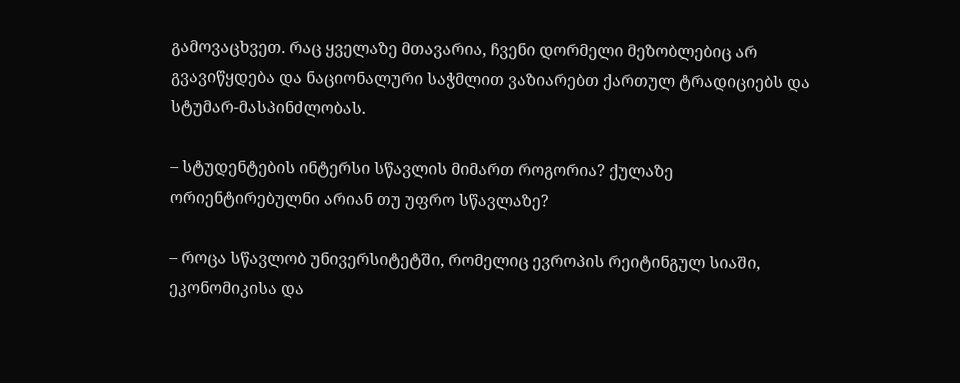გამოვაცხვეთ. რაც ყველაზე მთავარია, ჩვენი დორმელი მეზობლებიც არ გვავიწყდება და ნაციონალური საჭმლით ვაზიარებთ ქართულ ტრადიციებს და სტუმარ-მასპინძლობას.

– სტუდენტების ინტერსი სწავლის მიმართ როგორია? ქულაზე ორიენტირებულნი არიან თუ უფრო სწავლაზე?

– როცა სწავლობ უნივერსიტეტში, რომელიც ევროპის რეიტინგულ სიაში, ეკონომიკისა და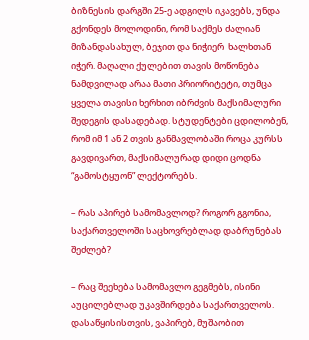ბიზნესის დარგში 25-ე ადგილს იკავებს, უნდა გქონდეს მოლოდინი, რომ საქმეს ძალიან მიზანდასახულ, ბეჯით და ნიჭიერ  ხალხთან იჭერ. მაღალი ქულებით თავის მოწონება ნამდვილად არაა მათი პრიორიტეტი, თუმცა ყველა თავისი ხერხით იბრძვის მაქსიმალური შედეგის დასადებად. სტუდენტები ცდილობენ, რომ იმ 1 ან 2 თვის განმავლობაში როცა კურსს გავდივართ, მაქსიმალურად დიდი ცოდნა “გამოსტყუონ” ლექტორებს.

– რას აპირებ სამომავლოდ? როგორ გგონია, საქართველოში საცხოვრებლად დაბრუნებას შეძლებ?

– რაც შეეხება სამომავლო გეგმებს, ისინი აუცილებლად უკავშირდება საქართველოს. დასაწყისისთვის, ვაპირებ, მუშაობით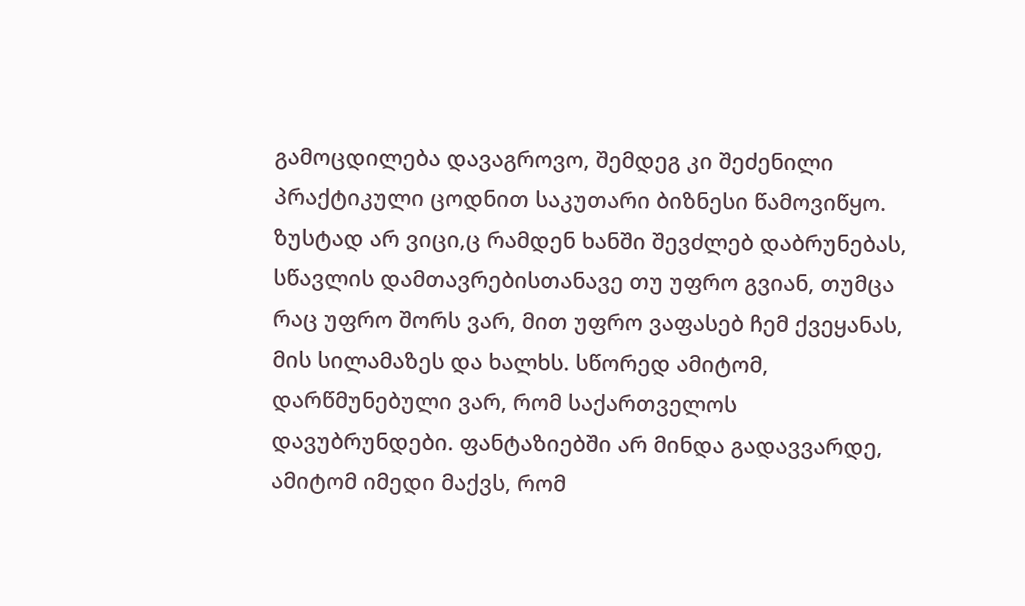გამოცდილება დავაგროვო, შემდეგ კი შეძენილი პრაქტიკული ცოდნით საკუთარი ბიზნესი წამოვიწყო. ზუსტად არ ვიცი,ც რამდენ ხანში შევძლებ დაბრუნებას, სწავლის დამთავრებისთანავე თუ უფრო გვიან, თუმცა რაც უფრო შორს ვარ, მით უფრო ვაფასებ ჩემ ქვეყანას, მის სილამაზეს და ხალხს. სწორედ ამიტომ, დარწმუნებული ვარ, რომ საქართველოს დავუბრუნდები. ფანტაზიებში არ მინდა გადავვარდე, ამიტომ იმედი მაქვს, რომ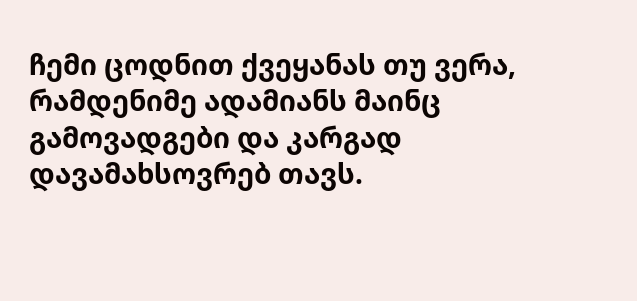ჩემი ცოდნით ქვეყანას თუ ვერა, რამდენიმე ადამიანს მაინც გამოვადგები და კარგად დავამახსოვრებ თავს.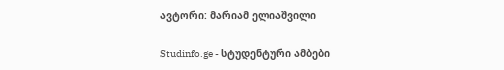ავტორი: მარიამ ელიაშვილი

Studinfo.ge - სტუდენტური ამბები